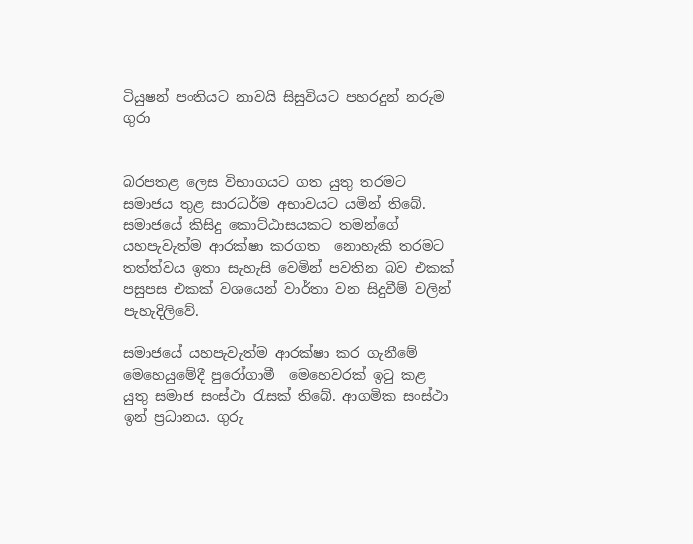ටියුෂන් පංතියට නාවයි සිසුවියට පහරදුන් නරුම ගුරා


බරපතළ ලෙස විභාගයට ගත යුතු තරමට සමාජය තුළ සාරධර්ම අභාවයට යමින් තිබේ. සමාජයේ කිසිදු කොට්ඨාසයකට තමන්ගේ යහපැවැත්ම ආරක්ෂා කරගත  නොහැකි තරමට තත්ත්වය ඉතා සැහැසි වෙමින් පවතින බව එකක් පසුපස එකක් වශයෙන් වාර්තා වන සිදුවීම් වලින් පැහැදිලිවේ.

සමාජයේ යහපැවැත්ම ආරක්ෂා කර ගැනීමේ මෙහෙයුමේදී පුරෝගාමී  මෙහෙවරක් ඉටු කළ යුතු සමාජ සංස්ථා රැසක් තිබේ. ආගමික සංස්ථා ඉන් ප්‍රධානය. ගුරු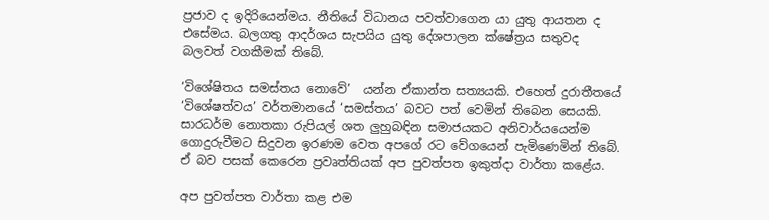ප්‍රජාව ද ඉදිරියෙන්මය. නීතියේ විධානය පවත්වාගෙන යා යුතු ආයතන ද එසේමය. බලගතු ආදර්ශය සැපයිය යුතු දේශපාලන ක්ෂේත්‍රය සතුවද බලවත් වගකීමක් තිබේ.

‘විශේෂිතය සමස්තය නොවේ’  යන්න ඒකාන්ත සත්‍යයකි. එහෙත් දුරාතීතයේ ‘විශේෂත්වය’ වර්තමානයේ ‘සමස්තය’ බවට පත් වෙමින් තිබෙන සෙයකි. සාරධර්ම නොතකා රුපියල් ශත ලුහුබඳින සමාජයකට අනිවාර්යයෙන්ම ගොදුරුවීමට සිදුවන ඉරණම වෙත අපගේ රට වේගයෙන් පැමිණෙමින් තිබේ. ඒ බව පසක් කෙරෙන ප්‍රවෘත්තියක් අප පුවත්පත ඉකුත්දා වාර්තා කළේය.

අප පුවත්පත වාර්තා කළ එම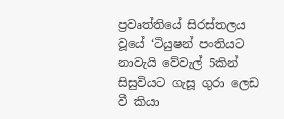ප්‍රවෘත්තියේ සිරස්තලය වූයේ ‘ටියුෂන් පංතියට නාවැයි වේවැල් 5කින් සිසුවියට ගැසූ ගුරා ලෙඩ වී කියා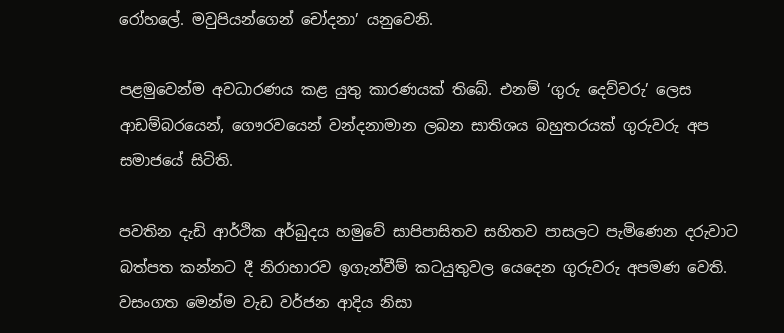රෝහලේ. මවුපියන්ගෙන් චෝදනා’ යනුවෙනි.

පළමුවෙන්ම අවධාරණය කළ යුතු කාරණයක් තිබේ. එනම් ‘ගුරු දෙව්වරු’ ලෙස ආඩම්බරයෙන්, ගෞරවයෙන් වන්දනාමාන ලබන සාතිශය බහුතරයක් ගුරුවරු අප සමාජයේ සිටිති.

පවතින දැඩි ආර්ථික අර්බුදය හමුවේ සාපිපාසිතව සහිතව පාසලට පැමිණෙන දරුවාට බත්පත කන්නට දී නිරාහාරව ඉගැන්වීම් කටයුතුවල යෙදෙන ගුරුවරු අපමණ වෙති. වසංගත මෙන්ම වැඩ වර්ජන ආදිය නිසා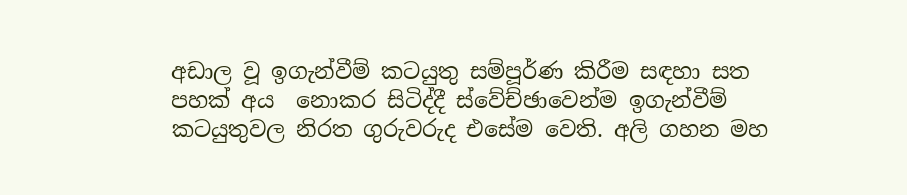අඩාල වූ ඉගැන්වීම් කටයුතු සම්පූර්ණ කිරීම සඳහා සත පහක් අය  නොකර සිටිද්දී ස්වේච්ඡාවෙන්ම ඉගැන්වීම් කටයුතුවල නිරත ගුරුවරුද එසේම වෙති. අලි ගහන මහ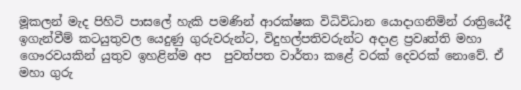මූකලන් මැද පිහිටි පාසලේ හැකි පමණින් ආරක්ෂක විධිවිධාන යොදාගනිමින් රාත්‍රියේදී ඉගැන්වීම් කටයුතුවල යෙදුණු ගුරුවරුන්ට, විදුහල්පතිවරුන්ට අදාළ ප්‍රවෘත්ති මහා ගෞරවයකින් යුතුව ඉහළින්ම අප  පුවත්පත වාර්තා කළේ වරක් දෙවරක් නොවේ. ඒ මහා ගුරු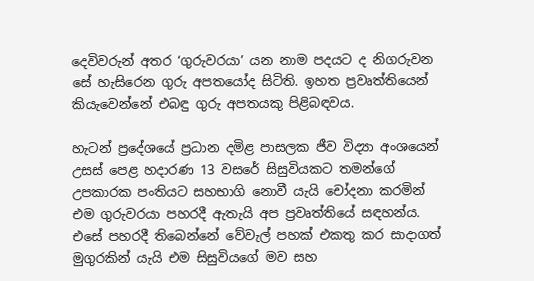දෙවිවරුන් අතර ‘ගුරුවරයා’ යන නාම පදයට ද නිගරුවන සේ හැසිරෙන ගුරු අපතයෝද සිටිති. ඉහත ප්‍රවෘත්තියෙන් කියැවෙන්නේ එබඳු ගුරු අපතයකු පිළිබඳවය.

හැටන් ප්‍රදේශයේ ප්‍රධාන දමිළ පාසලක ජීව විද්‍යා අංශයෙන් උසස් පෙළ හදාරණ 13 වසරේ සිසුවියකට තමන්ගේ උපකාරක පංතියට සහභාගි නොවී යැයි චෝදනා කරමින් එම ගුරුවරයා පහරදී ඇතැයි අප ප්‍රවෘත්තියේ සඳහන්ය. එසේ පහරදී තිබෙන්නේ වේවැල් පහක් එකතු කර සාදාගත් මුගුරකින් යැයි එම සිසුවියගේ මව සහ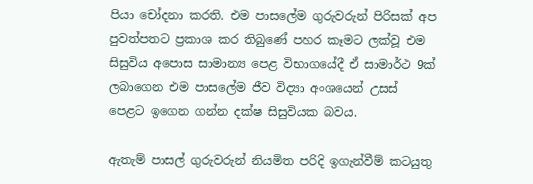පියා චෝදනා කරති. එම පාසලේම ගුරුවරුන් පිරිසක් අප පුවත්පතට ප්‍රකාශ කර තිබුණේ පහර කෑමට ලක්වූ එම සිසුවිය අපොස සාමාන්‍ය පෙළ විභාගයේදී ඒ සාමාර්ථ 9ක් ලබාගෙන එම පාසලේම ජීව විද්‍යා අංශයෙන් උසස් පෙළට ඉගෙන ගන්න දක්ෂ සිසුවියක බවය.

ඇතැම් පාසල් ගුරුවරුන් නියමිත පරිදි ඉගැන්වීම් කටයුතු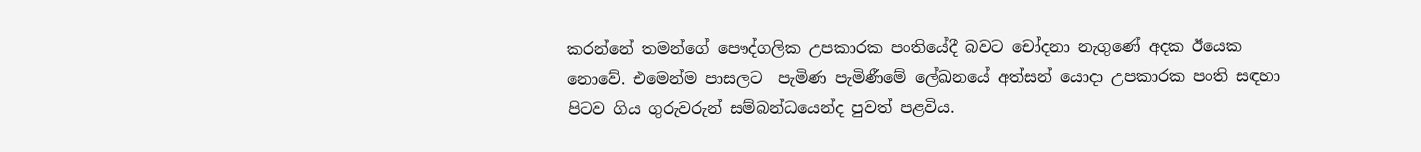කරන්නේ තමන්ගේ පෞද්ගලික උපකාරක පංතියේදී බවට චෝදනා නැගුණේ අදක ඊයෙක නොවේ. එමෙන්ම පාසලට  පැමිණ පැමිණීමේ ලේඛනයේ අත්සන් යොදා උපකාරක පංති සඳහා පිටව ගිය ගුරුවරුන් සම්බන්ධයෙන්ද පුවත් පළවිය.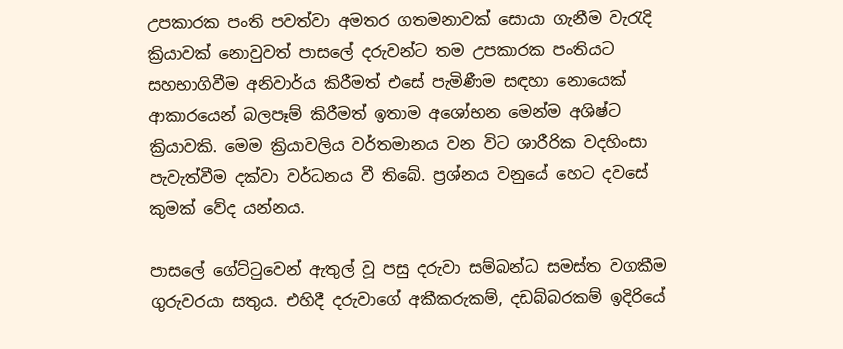උපකාරක පංති පවත්වා අමතර ගතමනාවක් සොයා ගැනීම වැරැදි ක්‍රියාවක් නොවුවත් පාසලේ දරුවන්ට තම උපකාරක පංතියට සහභාගිවීම අනිවාර්ය කිරීමත් එසේ පැමිණීම සඳහා නොයෙක් ආකාරයෙන් බලපෑම් කිරීමත් ඉතාම අශෝභන මෙන්ම අශිෂ්ට ක්‍රියාවකි. මෙම ක්‍රියාවලිය වර්තමානය වන විට ශාරීරික වදහිංසා පැවැත්වීම දක්වා වර්ධනය වී තිබේ. ප්‍රශ්නය වනුයේ හෙට දවසේ කුමක් වේද යන්නය.

පාසලේ ගේට්ටුවෙන් ඇතුල් වූ පසු දරුවා සම්බන්ධ සමස්ත වගකීම  ගුරුවරයා සතුය. එහිදී දරුවාගේ අකීකරුකම්, දඩබ්බරකම් ඉදිරියේ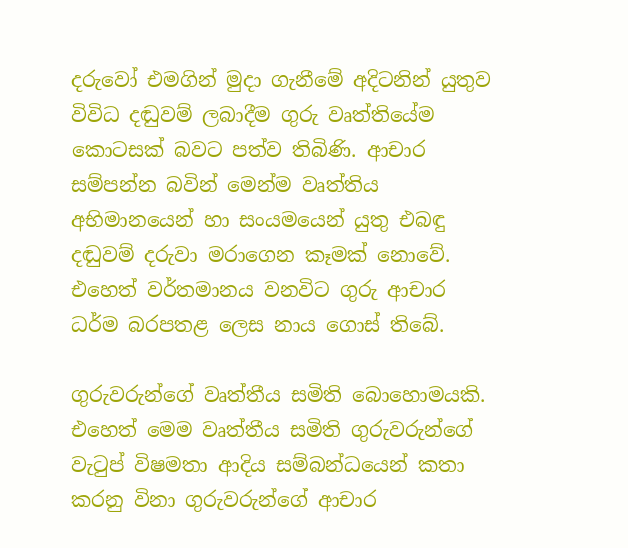දරුවෝ එමගින් මුදා ගැනීමේ අදිටනින් යුතුව විවිධ දඬුවම් ලබාදීම ගුරු වෘත්තියේම කොටසක් බවට පත්ව තිබිණි. ආචාර සම්පන්න බවින් මෙන්ම වෘත්තිය අභිමානයෙන් හා සංයමයෙන් යුතු එබඳු දඬුවම් දරුවා මරාගෙන කෑමක් නොවේ. එහෙත් වර්තමානය වනවිට ගුරු ආචාර ධර්ම බරපතළ ලෙස නාය ගොස් තිබේ.

ගුරුවරුන්ගේ වෘත්තීය සමිති බොහොමයකි. එහෙත් මෙම වෘත්තීය සමිති ගුරුවරුන්ගේ වැටුප් විෂමතා ආදිය සම්බන්ධයෙන් කතා කරනු විනා ගුරුවරුන්ගේ ආචාර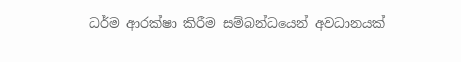ධර්ම ආරක්ෂා කිරීම සම්බන්ධයෙන් අවධානයක්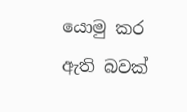යොමු කර ඇති බවක්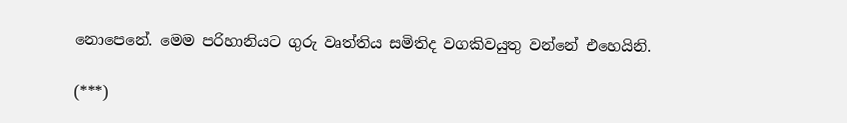නොපෙනේ. මෙම පරිහානියට ගුරු වෘත්තිය සමිතිද වගකිවයුතු වන්නේ එහෙයිනි.

(***)